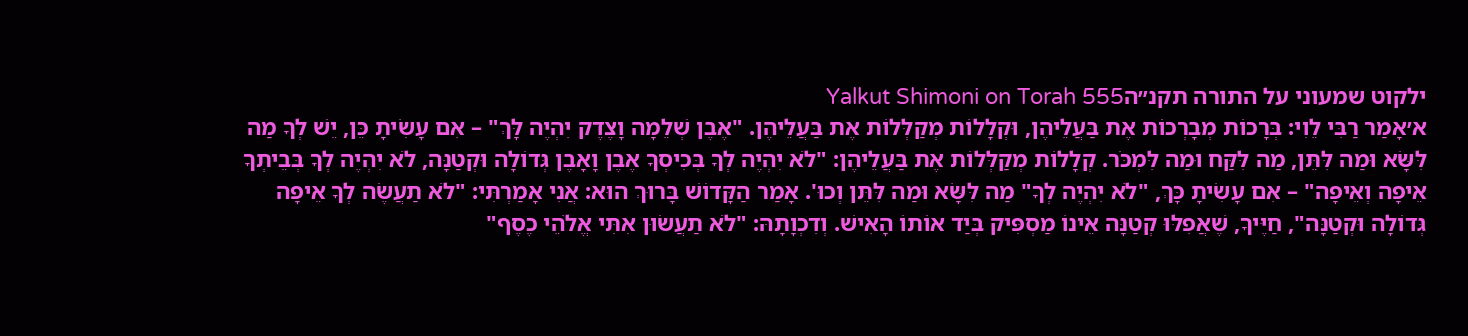ילקוט שמעוני על התורה תקנ״הYalkut Shimoni on Torah 555
א׳אָמַר רַבִּי לֵוִי: בְּרָכוֹת מְבָרְכוֹת אֶת בַּעֲלֵיהֶן, וּקְלָלוֹת מְקַלְּלוֹת אֶת בַּעֲלֵיהֶן. "אֶבֶן שְׁלֵמָה וָצֶדֶק יִהְיֶה לָּךְ" – אִם עָשִׂיתָ כֵּן, יֵשׁ לְךָ מַה לִּשָּׂא וּמַה לִּתֵּן, מַה לִּקַּח וּמַה לִּמְכֹּר. קְלָלוֹת מְקַלְּלוֹת אֶת בַּעֲלֵיהֶן: "לֹא יִהְיֶה לְךָ בְּכִיסְךָ אֶבֶן וָאָבֶן גְּדוֹלָה וּקְטַנָּה, לֹא יִהְיֶה לְךָ בְּבֵיתְךָ אֵיפָה וְאֵיפָה" – אִם עָשִׂיתָ כָּךְ, "לֹא יִהְיֶה לְךָ" מַה לִּשָּׂא וּמַה לִּתֵּן וְכוּ'. אָמַר הַקָּדוֹשׁ בָּרוּךְ הוּא: אֲנִי אָמַרְתִּי: "לֹא תַעֲשֶׂה לְךָ אֵיפָה גְּדוֹלָה וּקְטַנָּה", חַיֶּיךָ, שֶׁאֲפִלּוּ קְטַנָּה אֵינוֹ מַסְפִּיק בְּיַד אוֹתוֹ הָאִישׁ. וְדִכְוָתָהּ: "לֹא תַעֲשׂוּן אִתִּי אֱלֹהֵי כֶסֶף"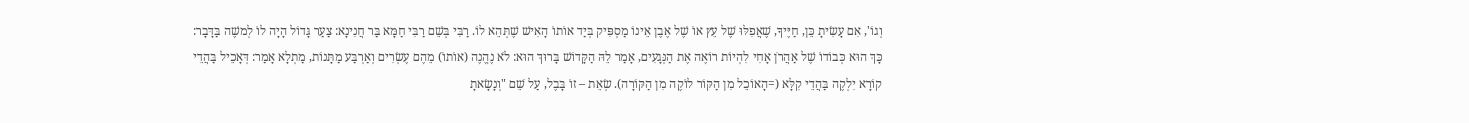וְגוֹ', אִם עָשִׂיתָ כֵּן, חַיֶּיךָ, שֶׁאֲפִלּוּ שֶׁל עֵץ אוֹ שֶׁל אֶבֶן אֵינוֹ מַסְפִּיק בְּיַד אוֹתוֹ הָאִישׁ שֶׁתְּהֵא לוֹ. רַבִּי בְּשֵׁם רַבִּי חַמָּא בַּר חֲנִינָא: צַעַר גָּדוֹל הָיָה לוֹ לְמשֶׁה בַּדָּבָר: כָּךְ הוּא כְּבוֹדוֹ שֶׁל אַהֲרֹן אָחִי לִהְיוֹת רוֹאֶה אֶת הַנְּגָעִים, אָמַר לֵהּ הַקָּדוֹשׁ בָּרוּךְ הוּא: לֹא נֶהֱנֶה (אוֹתוֹ) מֵהֶם עֶשְׂרִים וְאַרְבַּע מַתָּנוֹת, מַתְלָא אָמַר: דְּאָכֵיל בַּהֲדֵי קוֹרָא יִלְקֶה בַּהֲדֵי קִלָּא (=הָאוֹכֵל מִן הַקּוֹר לוֹקֶה מִן הַקּוֹרָה). שְׂאֵת – זוֹ בָּבֶל, עַל שֵׁם "וְנָשָׂאתָ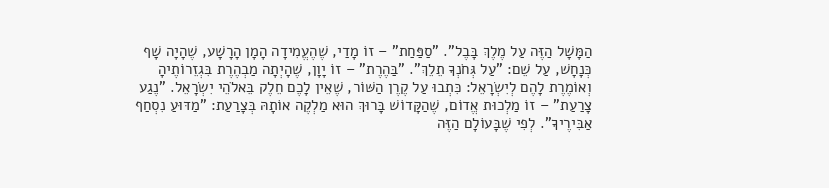הַמָּשָׁל הַזֶּה עַל מֶלֶךְ בָּבֶל". "סַפַּחַת" – זוֹ מָדַי, שֶׁהֶעֱמִידָה הָמָן הָרָשָׁע, שֶׁהָיָה שָׁף כְּנָחָשׁ, עַל שֵׁם: "עַל גְּחֹנְךָ תֵלֵךְ". "בַּהֶרֶת" – זוֹ יָוָן, שֶׁהָיְתָה מַבְהֶרֶת בִּגְזֵרוֹתֶיהָ וְאוֹמֶרֶת לָהֶם לְיִשְׂרָאֵל: כִּתְבוּ עַל קֶרֶן הַשּׁוֹר, שֶׁאֵין לָכֶם חֵלֶק בֵּאלֹהֵי יִשְׂרָאֵל. "נֶגַע צָרַעַת" – זוֹ מַלְכוּת אֱדוֹם, שֶׁהַקָּדוֹשׁ בָּרוּךְ הוּא מַלְקֶה אוֹתָהּ בְּצָרַעַת: "מַדּוּעַ נִסְחַף אַבִּירֶיךָ". לְפִי שֶׁבָּעוֹלָם הַזֶּה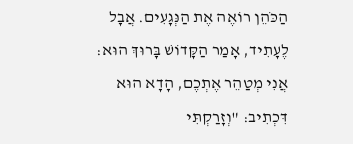הַכֹּהֵן רוֹאֶה אֶת הַנְּגָעִים. אֲבָל לֶעָתִיד, אָמַר הַקָּדוֹשׁ בָּרוּךְ הוּא: אֲנִי מְטַהֵר אֶתְכֶם, הָדָא הוּא דִּכְתִיב: "וְזָרַקְתִּי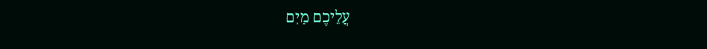עֲלֵיכֶם מַיִם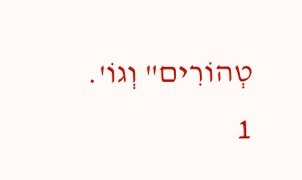טְהוֹרִים" וְגוֹ'.
1